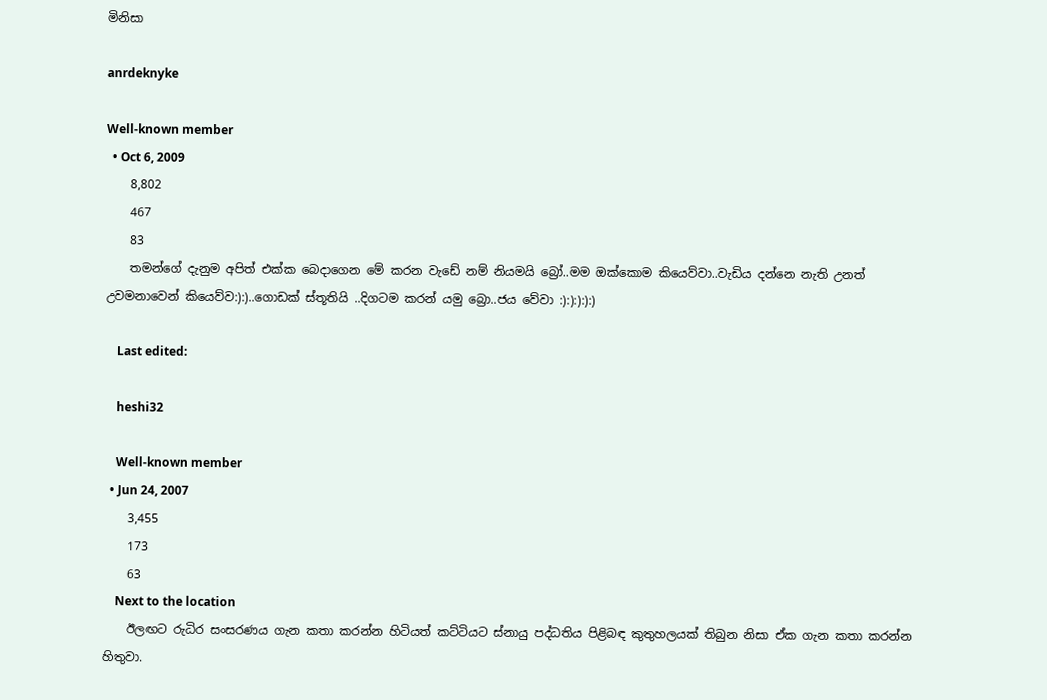මිනිසා

anrdeknyke

Well-known member
  • Oct 6, 2009
    8,802
    467
    83
    තමන්ගේ දැනුම අපිත් එක්ක බෙදාගෙන මේ කරන වැඩේ නම් නියමයි බ්‍රෝ..මම ඔක්කොම කියෙව්වා..වැඩිය දන්නෙ නැති උනත් උවමනාවෙන් කියෙව්ව:):)..ගොඩක් ස්තූතියි ..දිගටම කරන් යමු බ්‍රො..ජය වේවා :):):):):)

    Last edited:

    heshi32

    Well-known member
  • Jun 24, 2007
    3,455
    173
    63
    Next to the location
    ඊලඟට රුධිර සංසරණය ගැන කතා කරන්න හිටියත් කට්ටියට ස්නායු පද්ධතිය පිළිබඳ කුතුහලයක් තිබුන නිසා ඒක ගැන කතා කරන්න හිතුවා.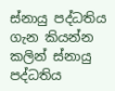ස්නායු පද්ධතිය ගැන කියන්න කලින් ස්නායු පද්ධතිය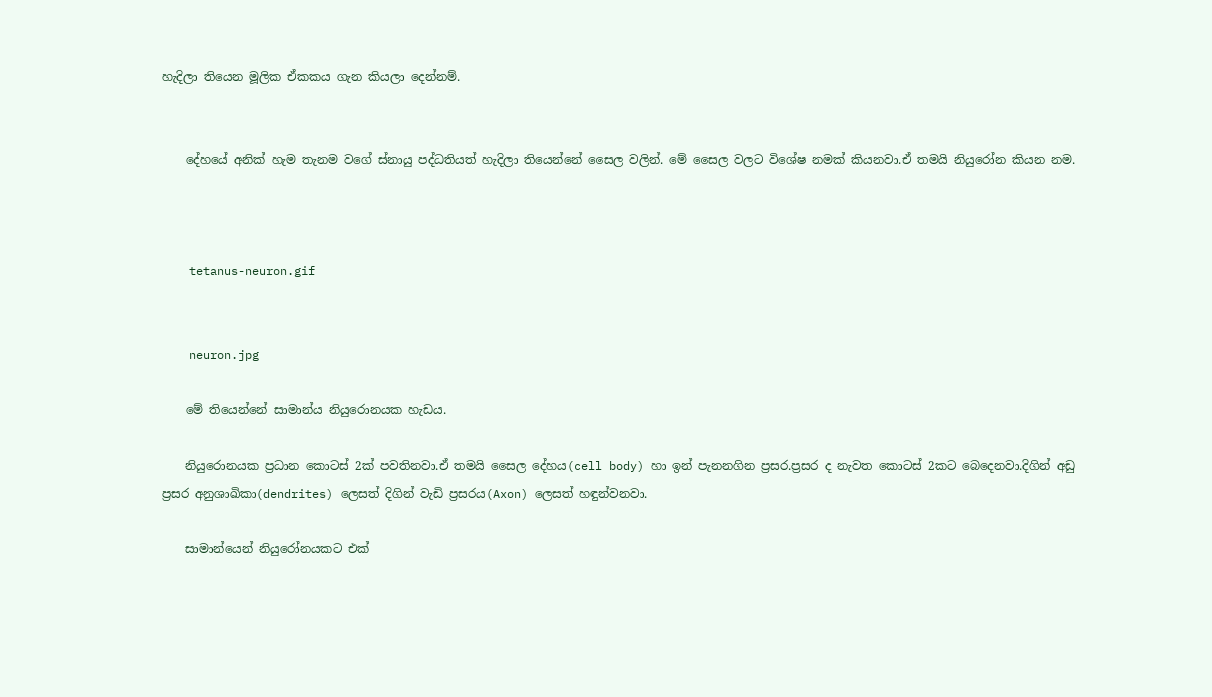හැදිලා තියෙන මූලික ඒකකය ගැන කියලා දෙන්නම්.


    දේහයේ අනික් හැම තැනම වගේ ස්නායු පද්ධතියත් හැදිලා තියෙන්නේ සෛල වලින්. මේ සෛල වලට විශේෂ නමක් කියනවා.ඒ තමයි නියුරෝන කියන නම.



    tetanus-neuron.gif


    neuron.jpg

    මේ තියෙන්නේ සාමාන්ය නියුරොනයක හැඩය.

    නියුරොනයක ප්‍රධාන කොටස් 2ක් පවතිනවා.ඒ තමයි සෛල දේහය(cell body) හා ඉන් පැනනගින ප්‍රසර.ප්‍රසර ද නැවත කොටස් 2කට බෙදෙනවා.දිගින් අඩු ප්‍රසර අනුශාඛිකා(dendrites) ලෙසත් දිගින් වැඩි ප්‍රසරය(Axon) ලෙසත් හඳුන්වනවා.

    සාමාන්යෙන් නියුරෝනයකට එක්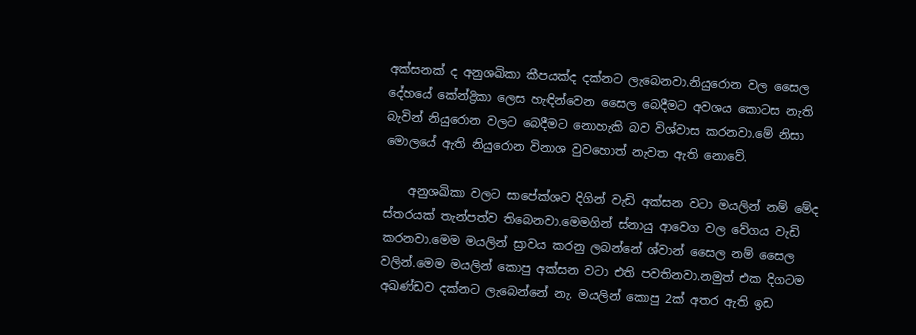අක්සනක් ද අනුශඛිකා කීපයක්ද දක්නට ලැබෙනවා.නියුරොන වල සෛල දේහයේ කේන්ද්‍රිකා ලෙස හැඳින්වෙන සෛල බෙදීමට අවශය කොටස නැති බැවින් නියුරොන වලට බෙදීමට නොහැකි බව විශ්වාස කරනවා.මේ නිසා මොලයේ ඇති නියුරොන විනාශ වුවහොත් නැවත ඇති නොවේ.

    අනුශඛිකා වලට සාපේක්ශව දිගින් වැඩි අක්සන වටා මයලින් නම් මේද ස්තරයක් තැන්පත්ව තිබෙනවා.මෙමගින් ස්නායු ආවෙග වල වේගය වැඩි කරනවා.මෙම මයලින් ස්‍රාවය කරනු ලබන්නේ ශ්වාන් සෛල නම් සෛල වලින්.මෙම මයලින් කොපු අක්සන වටා එති පවතිනවා.නමුත් එක දිගටම අඛණ්ඩව දක්නට ලැබෙන්නේ නැ. මයලින් කොපු 2ක් අතර ඇති ඉඩ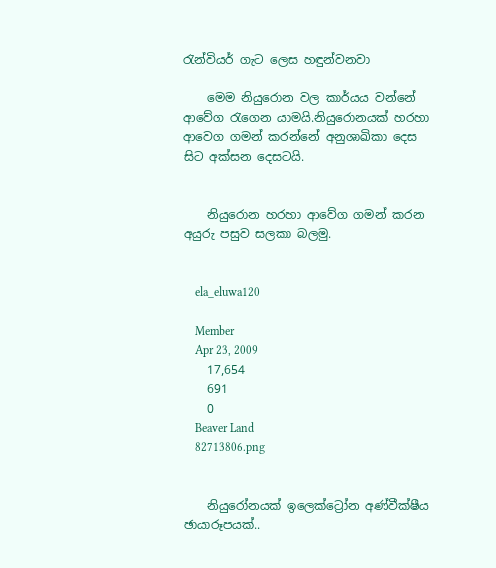රැන්වියර් ගැට ලෙස හඳුන්වනවා

    මෙම නියුරොන වල කාර්යය වන්නේ ආවේග රැගෙන යාමයි.නියුරොනයක් හරහා ආවෙග ගමන් කරන්නේ අනුශාඛිකා දෙස සිට අක්සන දෙසටයි.


    නියුරොන හරහා ආවේග ගමන් කරන අයුරු පසුව සලකා බලමු.


    ela_eluwa120

    Member
    Apr 23, 2009
    17,654
    691
    0
    Beaver Land
    82713806.png


    නියුරෝනයක් ඉලෙක්ට්‍රෝන අණ්වීක්ෂීය ඡායාරූපයක්..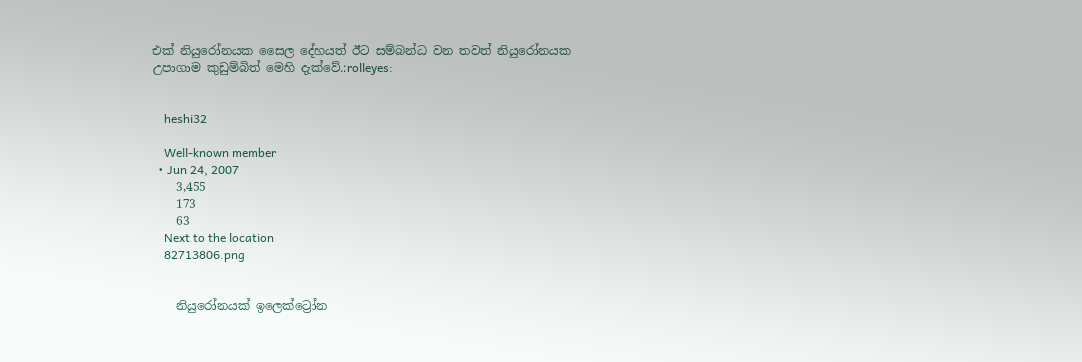එක් නියුරෝනයක සෛල දේහයත් ඊට සම්බන්ධ වන තවත් නියුරෝනයක උපාගාම කුඩුම්බිත් මෙහි දැක්වේ.:rolleyes:


    heshi32

    Well-known member
  • Jun 24, 2007
    3,455
    173
    63
    Next to the location
    82713806.png


    නියුරෝනයක් ඉලෙක්ට්‍රෝන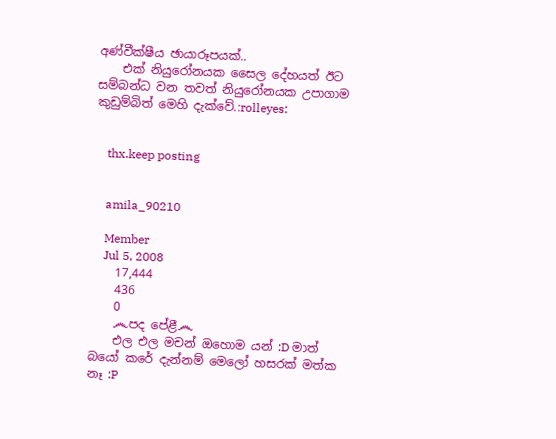අණ්වීක්ෂීය ඡායාරූපයක්..
    එක් නියුරෝනයක සෛල දේහයත් ඊට සම්බන්ධ වන තවත් නියුරෝනයක උපාගාම කුඩුම්බිත් මෙහි දැක්වේ.:rolleyes:


    thx.keep posting


    amila_90210

    Member
    Jul 5, 2008
    17,444
    436
    0
    ෴පද පේළී෴
    එල එල මචන් ඔහොම යන් :D මාත් බයෝ කරේ දැන්නම් මෙලෝ හසරක් මත්ක නෑ :P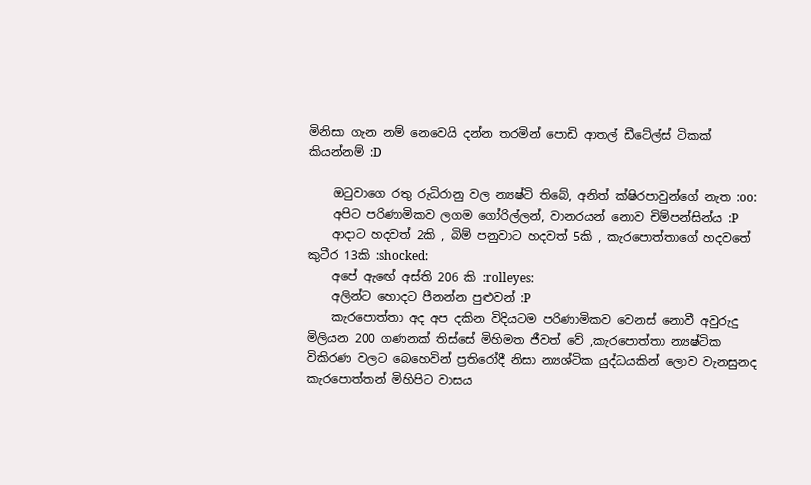මිනිසා ගැන නම් නෙවෙයි දන්න තරමින් පොඩි ආතල් ඩීටේල්ස් ටිකක් කියන්නම් :D

    ඔටුවාගෙ රතු රුධිරානු වල න්‍යෂ්ටි තිබේ, අනිත් ක්ෂිරපාවුන්ගේ නැත :oo:
    අපිට පරිණාමිකව ලගම ගෝරිල්ලන්, වානරයන් නොව චිම්පන්සින්ය :P
    ආදාට හදවත් 2කි , බිම් පනුවාට හදවත් 5කි , කැරපොත්තාගේ හදවතේ කුටීර 13කි :shocked:
    අපේ ඇඟේ අස්ති 206 කි :rolleyes:
    අලින්ට හොදට පීනන්න පුළුවන් :P
    කැරපොත්තා අද අප දකින විදියටම පරිණාමිකව වෙනස් නොවී අවුරුදු මිලියන 200 ගණනක් තිස්සේ මිහිමත ජීවත් වේ ,කැරපොත්තා න්‍යෂ්ටික විකිරණ වලට බෙහෙවින් ප්‍රතිරෝදී නිසා න්‍යශ්ටික යුද්ධයකින් ලොව වැනසුනද කැරපොත්තන් මිහිපිට වාසය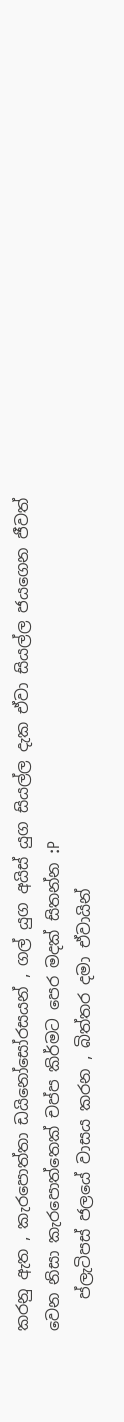කරනු ඇත , කැරපොත්තා ඩයිනෝසෝරසයන් , ගල් යුග අයිස් යුග සියල්ල දැක ඒවා සියල්ල ජයගෙන ජීවත් වෙන නිසා කැරපොත්තෙක් චප්ප කිර්මට පෙර මදක් සිතන්න :P
    ප්ලැටිපස් ජලයේ වාසය කරන , බිත්තර දමා ඒවායින්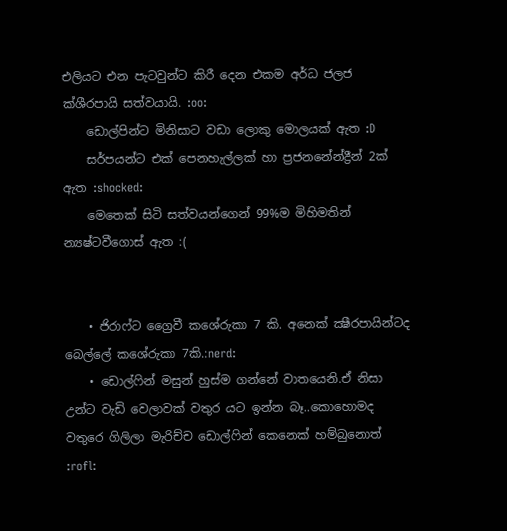එලියට එන පැටවුන්ට කිරී දෙන එකම අර්ධ ජලජ ක්ශීරපායි සත්වයායි. :oo:
    ඩොල්පින්ට මිනිසාට වඩා ලොකු මොලයක් ඇත :D
    සර්පයන්ට එක් පෙනහැල්ලක් හා ප්‍රජනනේන්ද්‍රීන් 2ක් ඇත :shocked:
    මෙතෙක් සිටි සත්වයන්ගෙන් 99%ම මිහිමතින් න්‍යෂ්ටවීගොස් ඇත :(


    • ජිරාෆ්ට ග්‍රෛවී කශේරුකා 7 කි. අනෙක් ක්‍ෂීරපායින්ටද බෙල්ලේ කශේරුකා 7කි.:nerd:
    • ඩොල්ෆින් මසුන් හුස්ම ගන්නේ වාතයෙනි.ඒ නිසා උන්ට වැඩි වෙලාවක් වතුර යට ඉන්න බෑ..කොහොමද වතුරෙ ගිලිලා මැරිච්ච ඩොල්ෆින් කෙනෙක් හම්බුනොත් :rofl: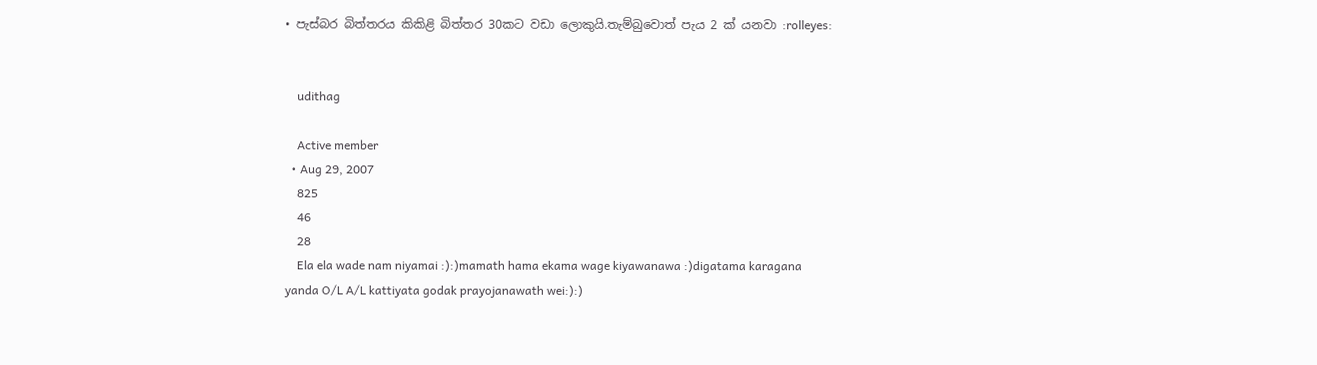• පැස්බර බිත්තරය කිකිළි බිත්තර 30කට වඩා ලොකුයි.තැම්බුවොත් පැය 2 ක් යනවා :rolleyes:


    udithag

    Active member
  • Aug 29, 2007
    825
    46
    28
    Ela ela wade nam niyamai :):)mamath hama ekama wage kiyawanawa :)digatama karagana yanda O/L A/L kattiyata godak prayojanawath wei:):)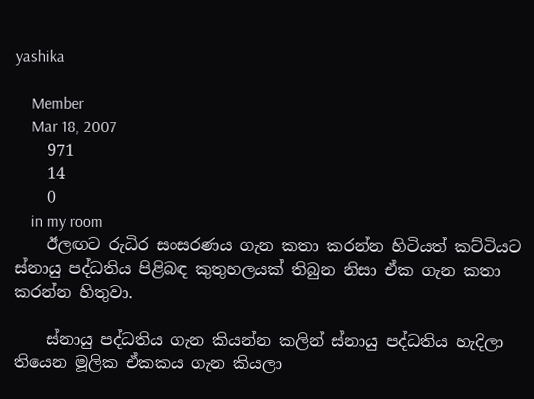yashika

    Member
    Mar 18, 2007
    971
    14
    0
    in my room
    ඊලඟට රුධිර සංසරණය ගැන කතා කරන්න හිටියත් කට්ටියට ස්නායු පද්ධතිය පිළිබඳ කුතුහලයක් තිබුන නිසා ඒක ගැන කතා කරන්න හිතුවා.

    ස්නායු පද්ධතිය ගැන කියන්න කලින් ස්නායු පද්ධතිය හැදිලා තියෙන මූලික ඒකකය ගැන කියලා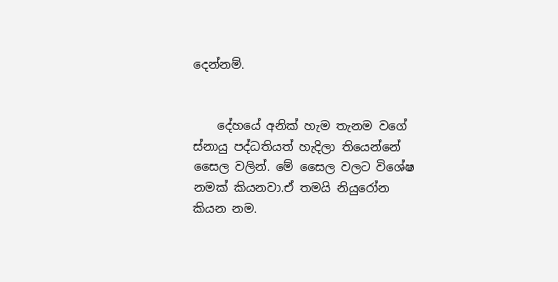දෙන්නම්.


    දේහයේ අනික් හැම තැනම වගේ ස්නායු පද්ධතියත් හැදිලා තියෙන්නේ සෛල වලින්. මේ සෛල වලට විශේෂ නමක් කියනවා.ඒ තමයි නියුරෝන කියන නම.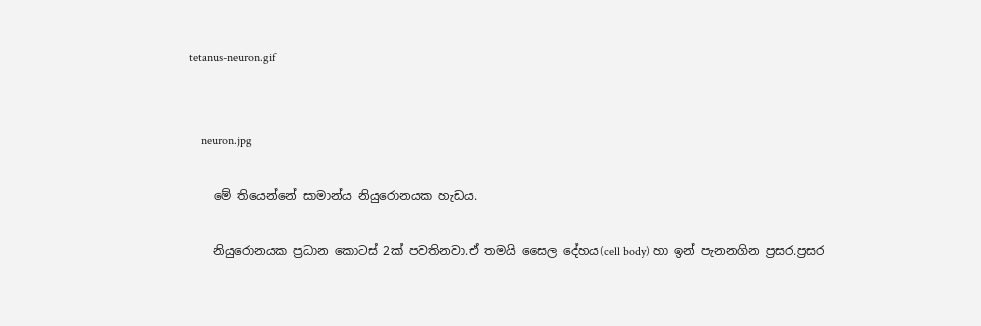tetanus-neuron.gif


    neuron.jpg

    මේ තියෙන්නේ සාමාන්ය නියුරොනයක හැඩය.

    නියුරොනයක ප්‍රධාන කොටස් 2ක් පවතිනවා.ඒ තමයි සෛල දේහය(cell body) හා ඉන් පැනනගින ප්‍රසර.ප්‍රසර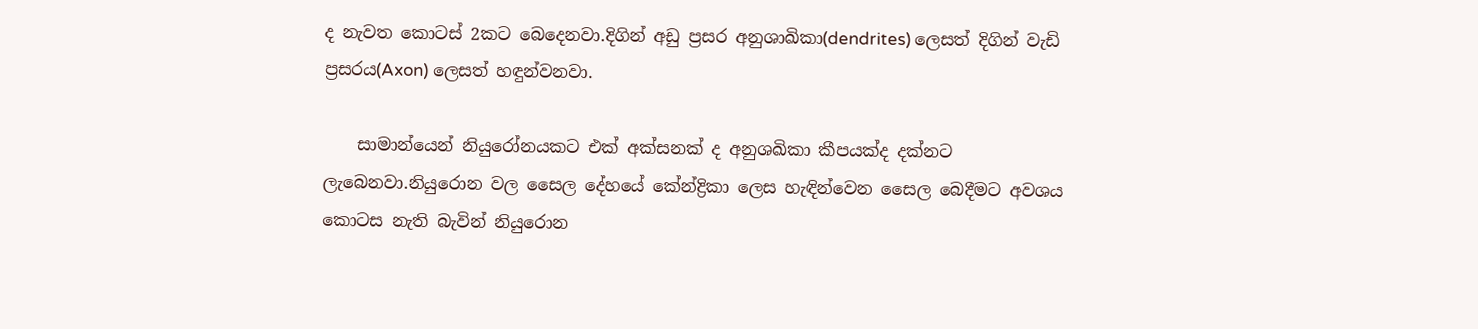ද නැවත කොටස් 2කට බෙදෙනවා.දිගින් අඩු ප්‍රසර අනුශාඛිකා(dendrites) ලෙසත් දිගින් වැඩි ප්‍රසරය(Axon) ලෙසත් හඳුන්වනවා.

    සාමාන්යෙන් නියුරෝනයකට එක් අක්සනක් ද අනුශඛිකා කීපයක්ද දක්නට ලැබෙනවා.නියුරොන වල සෛල දේහයේ කේන්ද්‍රිකා ලෙස හැඳින්වෙන සෛල බෙදීමට අවශය කොටස නැති බැවින් නියුරොන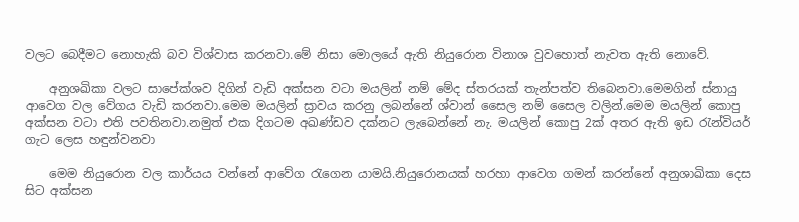වලට බෙදීමට නොහැකි බව විශ්වාස කරනවා.මේ නිසා මොලයේ ඇති නියුරොන විනාශ වුවහොත් නැවත ඇති නොවේ.

    අනුශඛිකා වලට සාපේක්ශව දිගින් වැඩි අක්සන වටා මයලින් නම් මේද ස්තරයක් තැන්පත්ව තිබෙනවා.මෙමගින් ස්නායු ආවෙග වල වේගය වැඩි කරනවා.මෙම මයලින් ස්‍රාවය කරනු ලබන්නේ ශ්වාන් සෛල නම් සෛල වලින්.මෙම මයලින් කොපු අක්සන වටා එති පවතිනවා.නමුත් එක දිගටම අඛණ්ඩව දක්නට ලැබෙන්නේ නැ. මයලින් කොපු 2ක් අතර ඇති ඉඩ රැන්වියර් ගැට ලෙස හඳුන්වනවා

    මෙම නියුරොන වල කාර්යය වන්නේ ආවේග රැගෙන යාමයි.නියුරොනයක් හරහා ආවෙග ගමන් කරන්නේ අනුශාඛිකා දෙස සිට අක්සන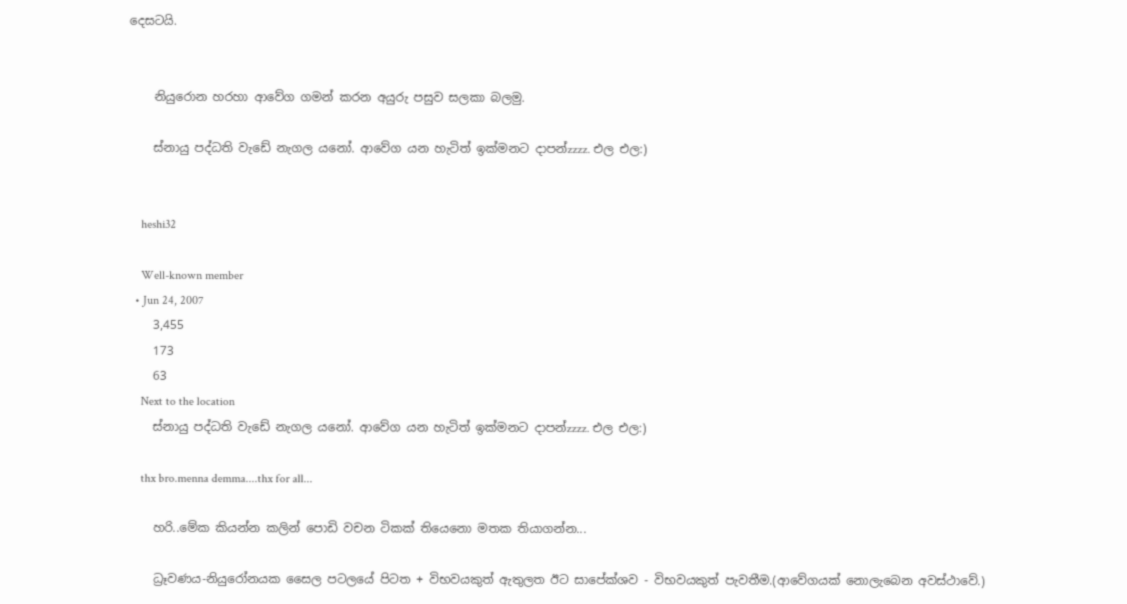දෙසටයි.


    නියුරොන හරහා ආවේග ගමන් කරන අයුරු පසුව සලකා බලමු.

    ස්නායු පද්ධති වැඩේ නැගල යනෝ. ආවේග යන හැටිත් ඉක්මනට දාපන්zzzz. එල එල:)


    heshi32

    Well-known member
  • Jun 24, 2007
    3,455
    173
    63
    Next to the location
    ස්නායු පද්ධති වැඩේ නැගල යනෝ. ආවේග යන හැටිත් ඉක්මනට දාපන්zzzz. එල එල:)

    thx bro.menna demma....thx for all...

    හරි..මේක කියන්න කලින් පොඩි වචන ටිකක් තියෙනො මතක තියාගන්න...

    ධ්‍රෑවණය-නියුරෝනයක සෛල පටලයේ පිටත + විභවයකුත් ඇතුලත ඊට සාපේක්ශව - විභවයකුත් පැවතීම.(ආවේගයක් නොලැබෙන අවස්ථාවේ.)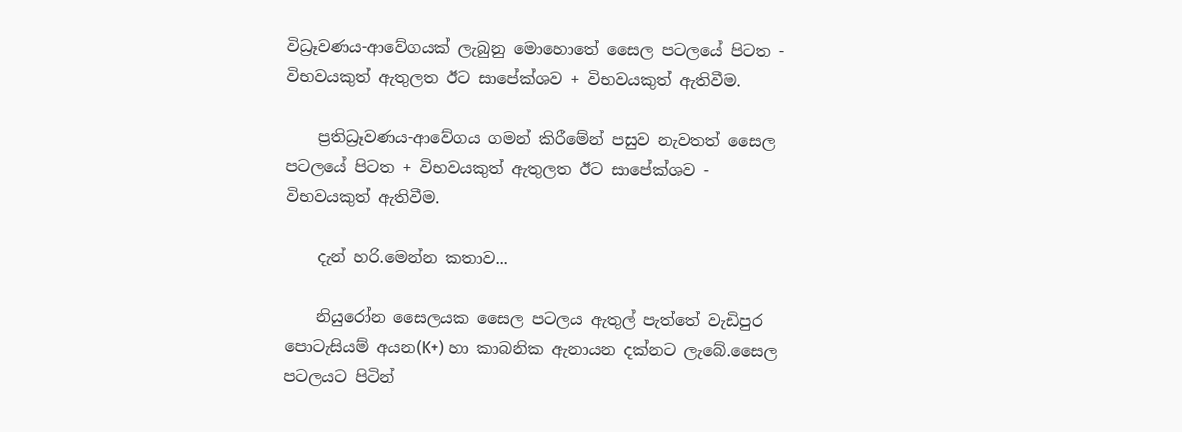විධ්‍රෑවණය-ආවේගයක් ලැබුනු මොහොතේ සෛල පටලයේ පිටත - විභවයකුත් ඇතුලත ඊට සාපේක්ශව + විභවයකුත් ඇතිවීම.

    ප්‍රතිධ්‍රෑවණය-ආවේගය ගමන් කිරීමේන් පසුව නැවතත් සෛල පටලයේ පිටත + විභවයකුත් ඇතුලත ඊට සාපේක්ශව - විභවයකුත් ඇතිවීම.

    දැන් හරි.මෙන්න කතාව...

    නියුරෝන සෛලයක සෛල පටලය ඇතුල් පැත්තේ වැඩිපුර පොටැසියම් අයන(K+) හා කාබනික ඇනායන දක්නට ලැබේ.සෛල පටලයට පිටින්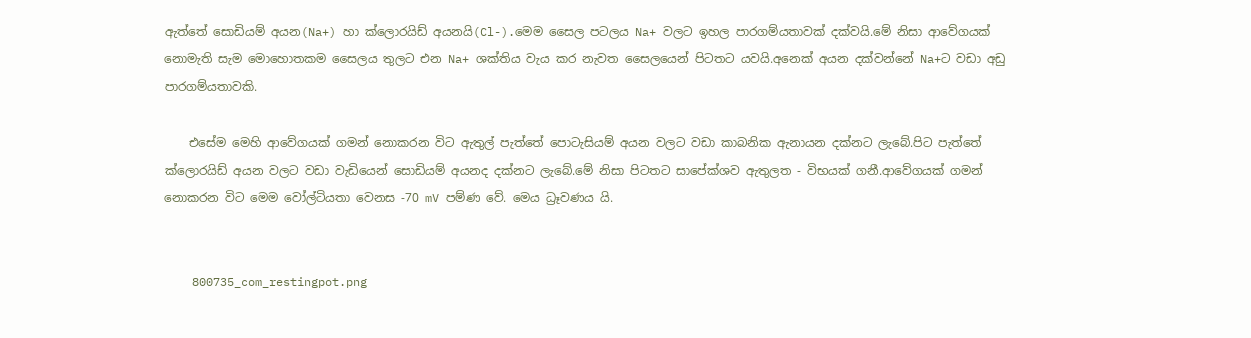ඇත්තේ සොඩියම් අයන(Na+) හා ක්ලොරයිඩ් අයනයි(Cl-).මෙම සෛල පටලය Na+ වලට ඉහල පාරගම්යතාවක් දක්වයි.මේ නිසා ආවේගයක් නොමැති සැම මොහොතකම සෛලය තුලට එන Na+ ශක්තිය වැය කර නැවත සෛලයෙන් පිටතට යවයි.අනෙක් අයන දක්වන්නේ Na+ට වඩා අඩු පාරගම්යතාවකි.

    එසේම මෙහි ආවේගයක් ගමන් නොකරන විට ඇතුල් පැත්තේ පොටැසියම් අයන වලට වඩා කාබනික ඇනායන දක්නට ලැබේ.පිට පැත්තේ ක්ලොරයිඩ් අයන වලට වඩා වැඩියෙන් සොඩියම් අයනද දක්නට ලැබේ.මේ නිසා පිටතට සාපේක්ශව ඇතුලත - විභයක් ගනී.ආවේගයක් ගමන් නොකරන විට මෙම වෝල්ටියතා වෙනස -70 mV පම්ණ වේ. මෙය ධ්‍රෑවණය යි.


    800735_com_restingpot.png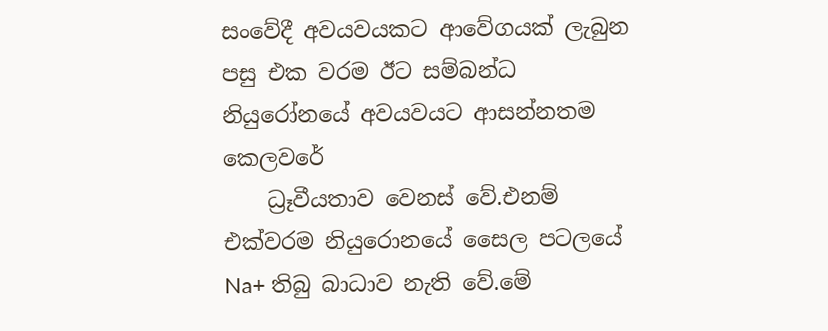සංවේදී අවයවයකට ආවේගයක් ලැබුන පසු එක වරම ඊට සම්බන්ධ නියුරෝනයේ අවයවයට ආසන්නතම කෙලවරේ
    ධ්‍රෑවීයතාව වෙනස් වේ.එනම් එක්වරම නියුරොනයේ සෛල පටලයේ Na+ තිබු බාධාව නැති වේ.මේ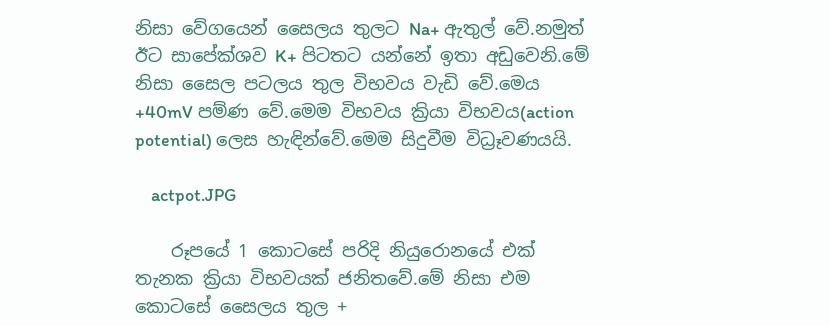නිසා වේගයෙන් සෛලය තුලට Na+ ඇතුල් වේ.නමුත් ඊට සාපේක්ශව K+ පිටතට යන්නේ ඉතා අඩුවෙනි.මේ නිසා සෛල පටලය තුල විභවය වැඩි වේ.මෙය +40mV පම්ණ වේ.මෙම විභවය ක්‍රියා විභවය(action potential) ලෙස හැඳින්වේ.මෙම සිදුවීම විධ්‍රෑවණයයි.

    actpot.JPG

    රූපයේ 1 කොටසේ පරිදි නියුරොනයේ එක් තැනක ක්‍රියා විභවයක් ජනිතවේ.මේ නිසා එම කොටසේ සෛලය තුල +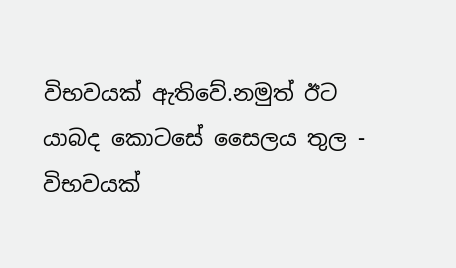විභවයක් ඇතිවේ.නමුත් ඊට යාබද කොටසේ සෛලය තුල - විභවයක්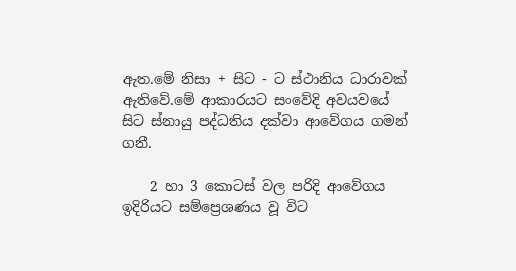ඇත.මේ නිසා + සිට - ට ස්ථානිය ධාරාවක් ඇතිවේ.මේ ආකාරයට සංවේදි අවයවයේ සිට ස්නායු පද්ධතිය දක්වා ආවේගය ගමන් ගනී.

    2 හා 3 කොටස් වල පරිදි ආවේගය ඉදිරියට සම්ප්‍රෙශණය වූ විට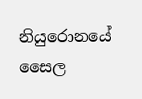නියුරොනයේ සෛල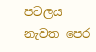පටලය නැවත පෙර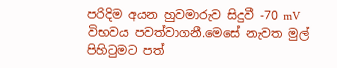පරිදිම අයන හුවමාරුව සිදුවී -70 mV විභවය පවත්වාගනී.මෙසේ නැවත මුල් පිහිටුමට පත්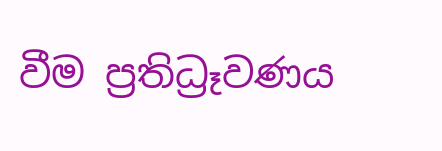වීම ප්‍රතිධ්‍රෑවණය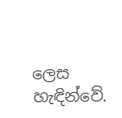ලෙස හැඳින්වේ.